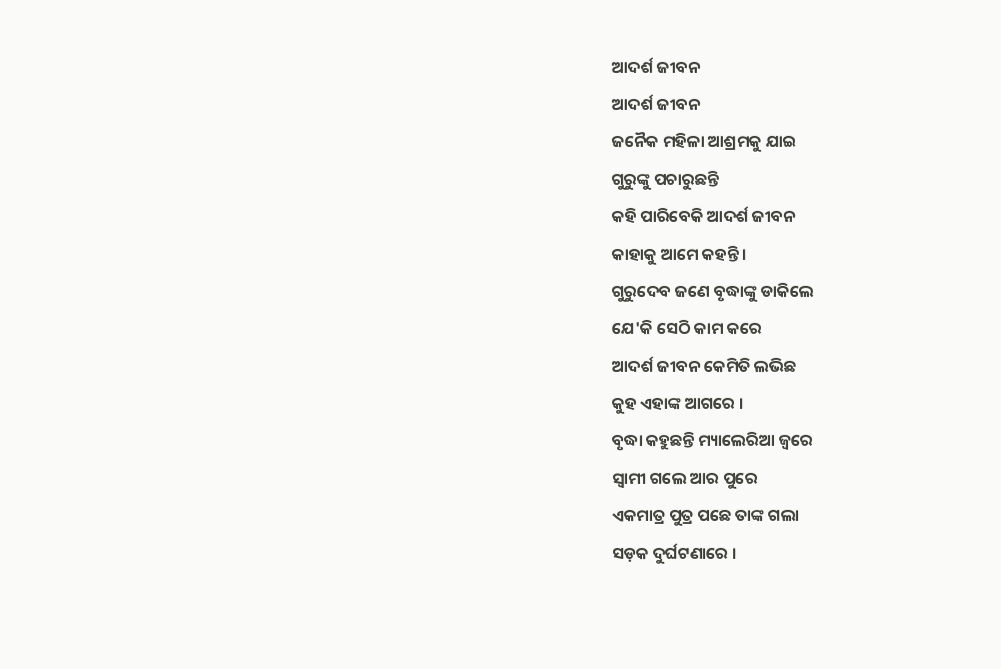ଆଦର୍ଶ ଜୀବନ
ଆଦର୍ଶ ଜୀବନ
ଜନୈକ ମହିଳା ଆଶ୍ରମକୁ ଯାଇ
ଗୁରୁଙ୍କୁ ପଚାରୁଛନ୍ତି
କହି ପାରିବେକି ଆଦର୍ଶ ଜୀବନ
କାହାକୁ ଆମେ କହନ୍ତି ।
ଗୁରୁଦେବ ଜଣେ ବୃଦ୍ଧାଙ୍କୁ ଡାକିଲେ
ଯେ'କି ସେଠି କାମ କରେ
ଆଦର୍ଶ ଜୀବନ କେମିତି ଲଭିଛ
କୁହ ଏହାଙ୍କ ଆଗରେ ।
ବୃଦ୍ଧା କହୁଛନ୍ତି ମ୍ୟାଲେରିଆ ଜ୍ୱରେ
ସ୍ୱାମୀ ଗଲେ ଆର ପୁରେ
ଏକମାତ୍ର ପୁତ୍ର ପଛେ ତାଙ୍କ ଗଲା
ସଡ଼କ ଦୁର୍ଘଟଣାରେ ।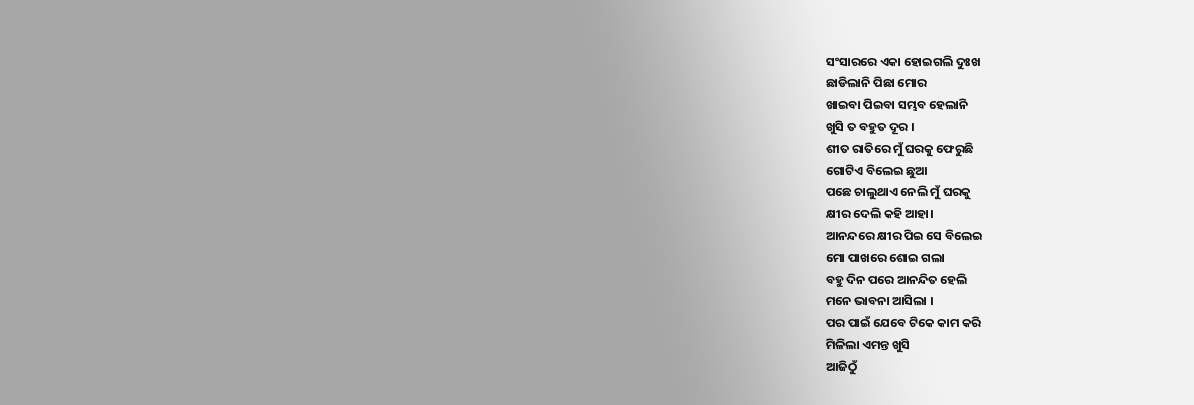ସଂସାରରେ ଏକା ହୋଇଗଲି ଦୁଃଖ
ଛାଡିଲାନି ପିଛା ମୋର
ଖାଇବା ପିଇବା ସମ୍ଭବ ହେଲାନି
ଖୁସି ତ ବହୁତ ଦୂର ।
ଶୀତ ରାତିରେ ମୁଁ ଘରକୁ ଫେରୁଛି
ଗୋଟିଏ ବିଲେଇ ଛୁଆ
ପଛେ ଚାଲୁଥାଏ ନେଲି ମୁଁ ଘରକୁ
କ୍ଷୀର ଦେଲି କହି ଆହା।
ଆନନ୍ଦରେ କ୍ଷୀର ପିଇ ସେ ବିଲେଇ
ମୋ ପାଖରେ ଶୋଇ ଗଲା
ବହୁ ଦିନ ପରେ ଆନନ୍ଦିତ ହେଲି
ମନେ ଭାବନା ଆସିଲା ।
ପର ପାଇଁ ଯେବେ ଟିକେ କାମ କରି
ମିଳିଲା ଏମନ୍ତ ଖୁସି
ଆଜିଠୁଁ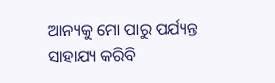ଆନ୍ୟକୁ ମୋ ପାରୁ ପର୍ଯ୍ୟନ୍ତ
ସାହାଯ୍ୟ କରିବି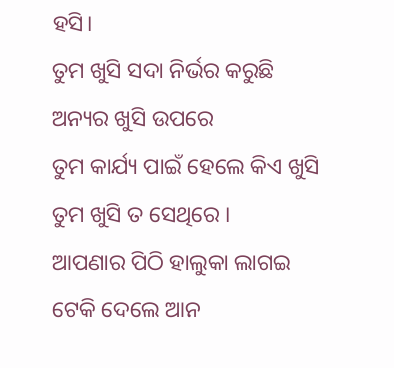ହସି।
ତୁମ ଖୁସି ସଦା ନିର୍ଭର କରୁଛି
ଅନ୍ୟର ଖୁସି ଉପରେ
ତୁମ କାର୍ଯ୍ୟ ପାଇଁ ହେଲେ କିଏ ଖୁସି
ତୁମ ଖୁସି ତ ସେଥିରେ ।
ଆପଣାର ପିଠି ହାଲୁକା ଲାଗଇ
ଟେକି ଦେଲେ ଆନ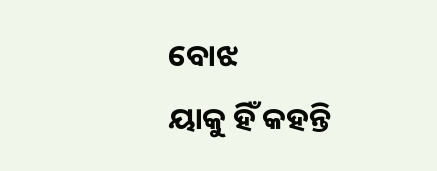ବୋଝ
ୟାକୁ ହିଁ କହନ୍ତି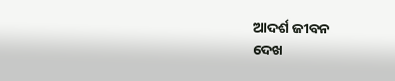ଆଦର୍ଶ ଜୀବନ
ଦେଖ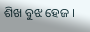ଶିଖ ବୁଝ ହେଜ ।